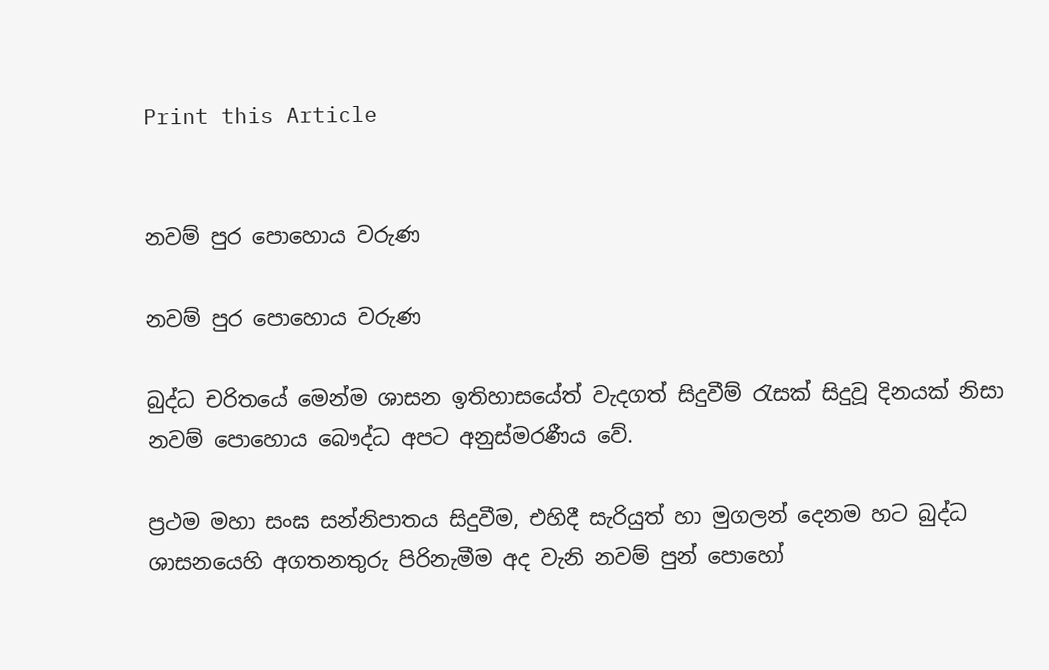Print this Article


නවම් පුර පොහොය වරුණ

නවම් පුර පොහොය වරුණ

බුද්ධ චරිතයේ මෙන්ම ශාසන ඉතිහාසයේත් වැදගත් සිදුවීම් රැසක් සිදුවූ දිනයක් නිසා නවම් පොහොය බෞද්ධ අපට අනුස්මරණීය වේ.

ප්‍රථම මහා සංඝ සන්නිපාතය සිදුවීම, එහිදී සැරියුත් හා මුගලන් දෙනම හට බුද්ධ ශාසනයෙහි අගතනතුරු පිරිනැමීම අද වැනි නවම් පුන් පොහෝ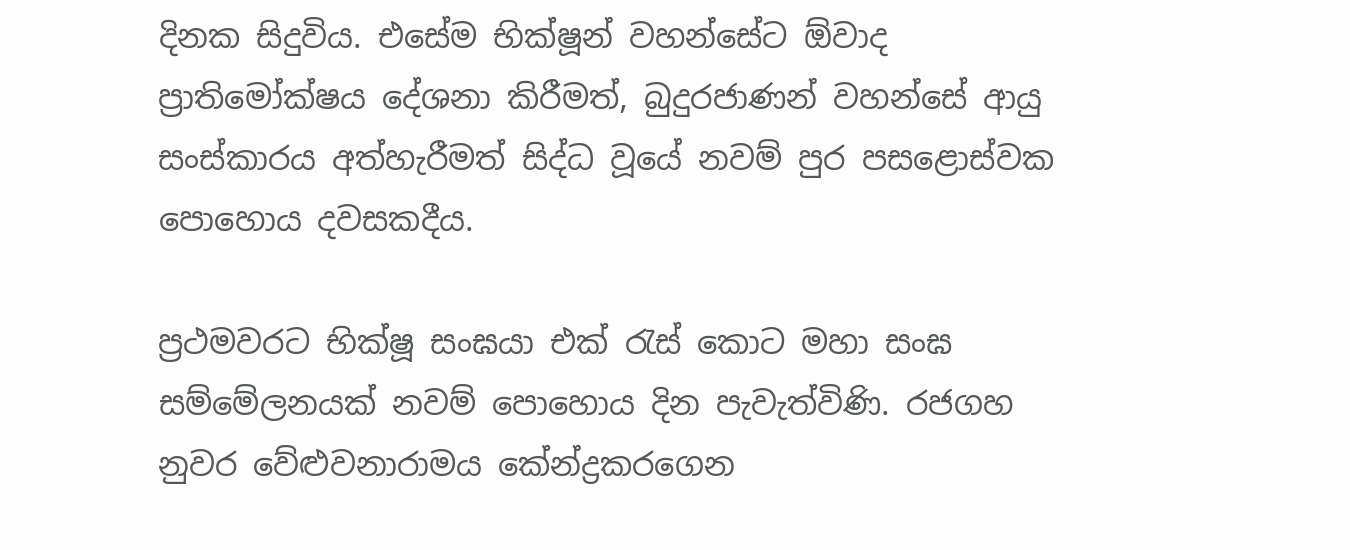දිනක සිදුවිය. එසේම භික්ෂූන් වහන්සේට ඕවාද ප්‍රාතිමෝක්ෂය දේශනා කිරීමත්, බුදුරජාණන් වහන්සේ ආයු සංස්කාරය අත්හැරීමත් සිද්ධ වූයේ නවම් පුර පසළොස්වක පොහොය දවසකදීය.

ප්‍රථමවරට භික්ෂූ සංඝයා එක් රැස් කොට මහා සංඝ සම්මේලනයක් නවම් පොහොය දින පැවැත්විණි. රජගහ නුවර වේළුවනාරාමය කේන්ද්‍රකරගෙන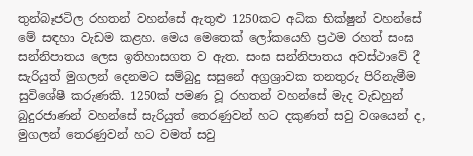තුන්බෑජටිල රහතන් වහන්සේ ඇතුළු 1250කට අධික භික්ෂුන් වහන්සේ මේ සඳහා වැඩම කළහ. මෙය මෙතෙක් ලෝකයෙහි ප්‍රථම රහත් සංඝ සන්නිපාතය ලෙස ඉතිහාසගත ව ඇත. සංඝ සන්නිපාතය අවස්ථාවේ දී සැරියුත් මුගලන් දෙනමට සම්බුදු සසුනේ අග්‍රශ්‍රාවක තනතුරු පිරිනැමීම සුවිශේෂී කරුණකි. 1250ක් පමණ වූ රහතන් වහන්සේ මැද වැඩහුන් බුදුරජාණන් වහන්සේ සැරියුත් තෙරණුවන් හට දකුණත් සවු වශයෙන් ද, මුගලන් තෙරණුවන් හට වමත් සවු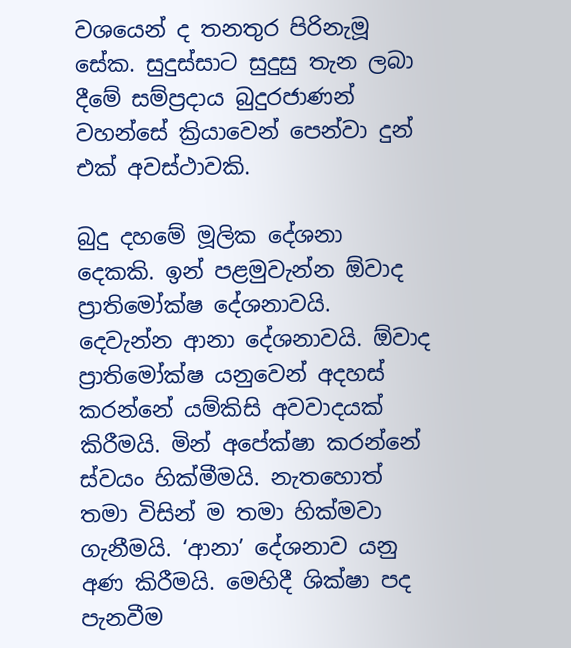වශයෙන් ද තනතුර පිරිනැමූ සේක. සුදුස්සාට සුදුසු තැන ලබා දීමේ සම්ප්‍රදාය බුදුරජාණන් වහන්සේ ක්‍රියාවෙන් පෙන්වා දුන් එක් අවස්ථාවකි.

බුදු දහමේ මූලික දේශනා දෙකකි. ඉන් පළමුවැන්න ඕවාද ප්‍රාතිමෝක්ෂ දේශනාවයි. දෙවැන්න ආනා දේශනාවයි. ඕවාද ප්‍රාතිමෝක්ෂ යනුවෙන් අදහස් කරන්නේ යම්කිසි අවවාදයක් කිරීමයි. මින් අපේක්ෂා කරන්නේ ස්වයං හික්මීමයි. නැතහොත් තමා විසින් ම තමා හික්මවා ගැනීමයි. ‘ආනා’ දේශනාව යනු අණ කිරීමයි. මෙහිදී ශික්ෂා පද පැනවීම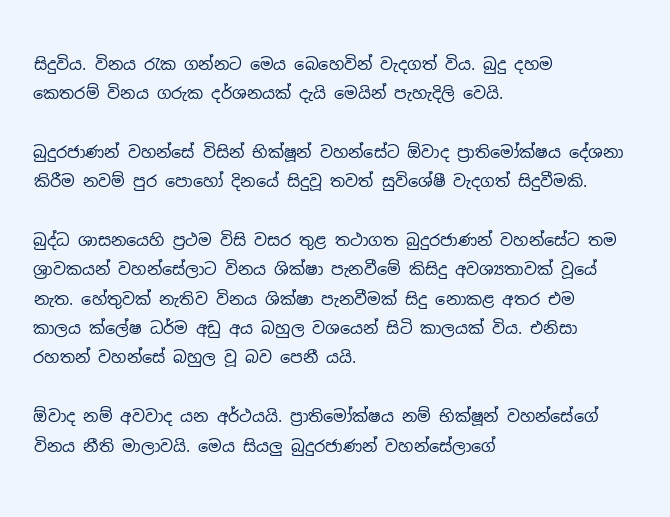සිදුවිය. විනය රැක ගන්නට මෙය බෙහෙවින් වැදගත් විය. බුදු දහම කෙතරම් විනය ගරුක දර්ශනයක් දැයි මෙයින් පැහැදිලි වෙයි.

බුදුරජාණන් වහන්සේ විසින් භික්ෂූන් වහන්සේට ඕවාද ප්‍රාතිමෝක්ෂය දේශනා කිරීම නවම් පුර පොහෝ දිනයේ සිදුවූ තවත් සුවිශේෂී වැදගත් සිදුවීමකි.

බුද්ධ ශාසනයෙහි ප්‍රථම විසි වසර තුළ තථාගත බුදුරජාණන් වහන්සේට තම ශ්‍රාවකයන් වහන්සේලාට විනය ශික්ෂා පැනවීමේ කිසිදු අවශ්‍යතාවක් වූයේ නැත. හේතුවක් නැතිව විනය ශික්ෂා පැනවීමක් සිදු නොකළ අතර එම කාලය ක්ලේෂ ධර්ම අඩු අය බහුල වශයෙන් සිටි කාලයක් විය. එනිසා රහතන් වහන්සේ බහුල වූ බව පෙනී යයි.

ඕවාද නම් අවවාද යන අර්ථයයි. ප්‍රාතිමෝක්ෂය නම් භික්ෂූන් වහන්සේගේ විනය නීති මාලාවයි. මෙය සියලු බුදුරජාණන් වහන්සේලාගේ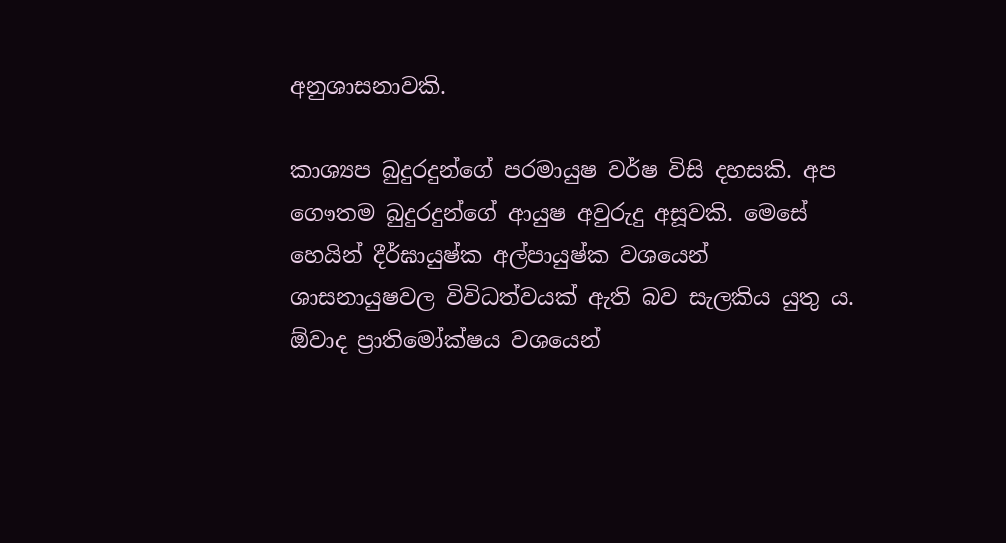අනුශාසනාවකි.

කාශ්‍යප බුදුරදුන්ගේ පරමායුෂ වර්ෂ විසි දහසකි. අප ගෞතම බුදුරදුන්ගේ ආයුෂ අවුරුදු අසූවකි. මෙසේ හෙයින් දීර්ඝායුෂ්ක අල්පායුෂ්ක වශයෙන් ශාසනායුෂවල විවිධත්වයක් ඇති බව සැලකිය යුතු ය. ඕවාද ප්‍රාතිමෝක්ෂය වශයෙන්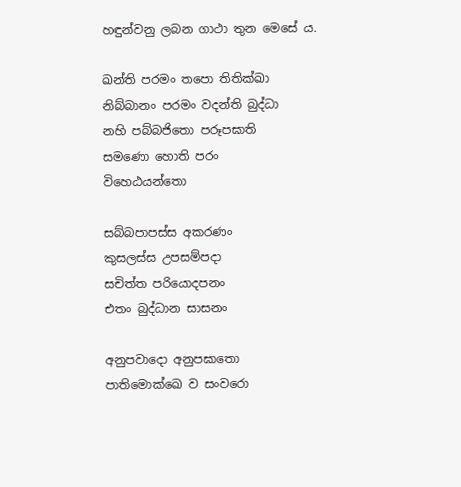හඳුන්වනු ලබන ගාථා තුන මෙසේ ය.

ඛන්ති පරමං තපො තිතික්ඛා
නිබ්බානං පරමං වදන්ති බුද්ධා
නහි පබ්බජිතො පරූපඝාති
සමණො හොති පරං
විහෙඨයන්තො

සබ්බපාපස්ස අකරණං
කුසලස්ස උපසම්පදා
සචිත්ත පරියොදපනං
එතං බුද්ධාන සාසනං

අනුපවාදො අනුපඝාතො
පාතිමොක්ඛෙ ව සංවරො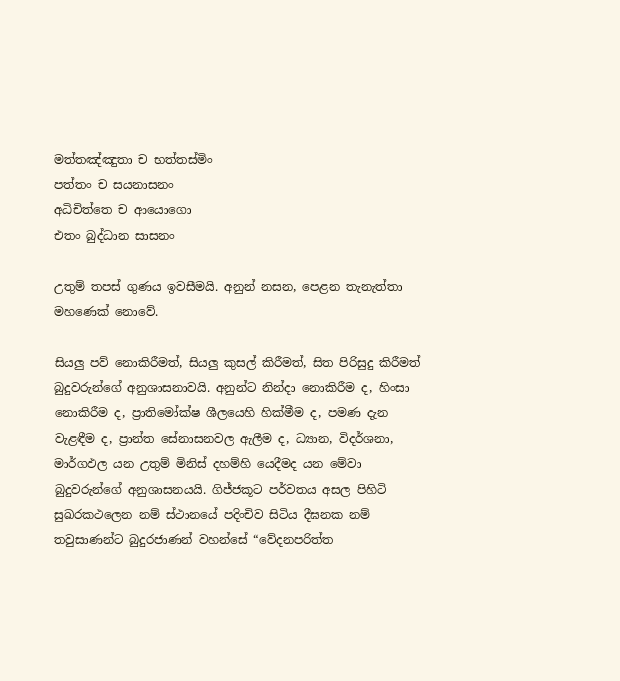මත්තඤ්ඤුතා ච භත්තස්මිං
පත්තං ච සයනාසනං
අධිචිත්තෙ ච ආයොගො
එතං බුද්ධාන සාසනං

උතුම් තපස් ගුණය ඉවසීමයි. අනුන් නසන, පෙළන තැනැත්තා මහණෙක් නොවේ.

සියලු පව් නොකිරීමත්, සියලු කුසල් කිරීමත්, සිත පිරිසුදු කිරීමත් බුදුවරුන්ගේ අනුශාසනාවයි. අනුන්ට නින්දා නොකිරීම ද, හිංසා නොකිරීම ද, ප්‍රාතිමෝක්ෂ ශීලයෙහි හික්මීම ද, පමණ දැන වැළඳීම ද, ප්‍රාන්ත සේනාසනවල ඇලීම ද, ධ්‍යාන, විදර්ශනා, මාර්ගඵල යන උතුම් මිනිස් දහම්හි යෙදීමද යන මේවා බුදුවරුන්ගේ අනුශාසනයයි. ගිජ්ජකූට පර්වතය අසල පිහිටි සුඛරකථලෙන නම් ස්ථානයේ පදිංචිව සිටිය දීඝනක නම් තවුසාණන්ට බුදුරජාණන් වහන්සේ “වේදනපරිත්ත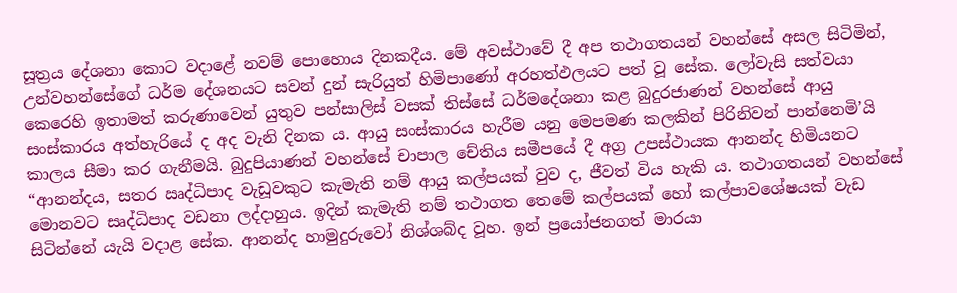සූත්‍රය දේශනා කොට වදාළේ නවම් පොහොය දිනකදීය. මේ අවස්ථාවේ දී අප තථාගතයන් වහන්සේ අසල සිටිමින්, උන්වහන්සේගේ ධර්ම දේශනයට සවන් දුන් සැරියුත් හිමිපාණෝ අරහත්ඵලයට පත් වූ සේක. ලෝවැසි සත්වයා කෙරෙහි ඉතාමත් කරුණාවෙන් යුතුව පන්සාලිස් වසක් තිස්සේ ධර්මදේශනා කළ බුදුරජාණන් වහන්සේ ආයු සංස්කාරය අත්හැරියේ ද අද වැනි දිනක ය. ආයු සංස්කාරය හැරීම යනු මෙපමණ කලකින් පිරිනිවන් පාන්නෙමි’යි කාලය සීමා කර ගැනීමයි. බුදුපියාණන් වහන්සේ චාපාල චේතිය සමීපයේ දී අග්‍ර උපස්ථායක ආනන්ද හිමියනට “ආනන්දය, සතර ඍද්ධිපාද වැඩූවකුට කැමැති නම් ආයු කල්පයක් වුව ද, ජීවත් විය හැකි ය. තථාගතයන් වහන්සේ මොනවට සෘද්ධිපාද වඩනා ලද්දාහුය. ඉදින් කැමැති නම් තථාගත තෙමේ කල්පයක් හෝ කල්පාවශේෂයක් වැඩ සිටින්නේ යැයි වදාළ සේක. ආනන්ද හාමුදුරුවෝ නිශ්ශබ්ද වූහ. ඉන් ප්‍රයෝජනගත් මාරයා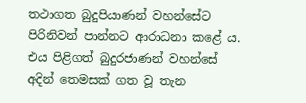තථාගත බුදුපියාණන් වහන්සේට පිරිනිවන් පාන්නට ආරාධනා කළේ ය. එය පිළිගත් බුදුරජාණන් වහන්සේ අදින් තෙමසක් ගත වූ තැන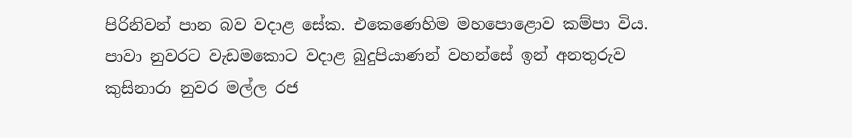පිරිනිවන් පාන බව වදාළ සේක. එකෙණෙහිම මහපොළොව කම්පා විය. පාවා නුවරට වැඩමකොට වදාළ බුදුපියාණන් වහන්සේ ඉන් අනතුරුව කුසිනාරා නුවර මල්ල රජ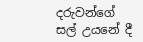දරුවන්ගේ සල් උයනේ දී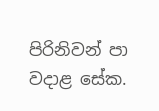පිරිනිවන් පා වදාළ සේක.